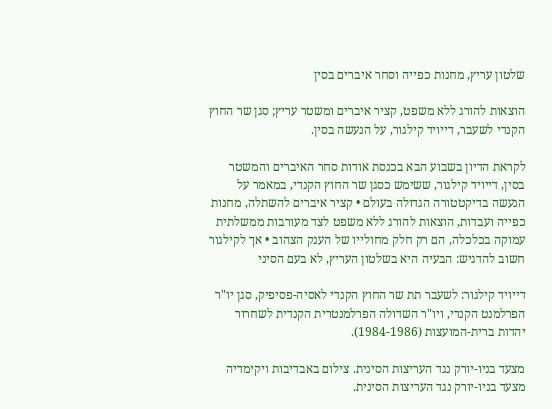שלטון עריץ, מחנות כפייה וסחר איברים בסין

הוצאות להורג ללא משפט, קציר איברים ומשטר עריץ; סגן שר החוץ הקנדי לשעבר, דייויד קילגור, על הנעשה בסין.

לקראת הדיון בשבוע הבא בכנסת אודות סחר האיברים והמשטר בסין, דייויד קילגור, ששימש כסגן שר החוץ הקנדי, במאמר על הנעשה בדיקטטורה הגדולה בעולם • קציר איברים להשתלה, מחנות כפייה ועבדות, הוצאות להורג ללא משפט לצד מעורבות ממשלתית עמוקה בכלכלה, הם רק חלק מחולייו של הענק הצהוב • אך לקילגור חשוב להדגיש: הבעיה היא בשלטון העריץ, לא בעם הסיני

דייויד קילגור: לשעבר תת שר החוץ הקנדי לאסיה-פסיפיק, סגן יו"ר הפרלמנט הקנדי, ויו"ר השדולה הפרלמנטרית הקנדית לשחרור יהדות ברית-המועצות (1984-1986).

מצעד בניו-יורק נגד העריצות הסינית. צילום באבדיבות ויקימדיה
מצעד בניו-יורק נגד העריצות הסינית.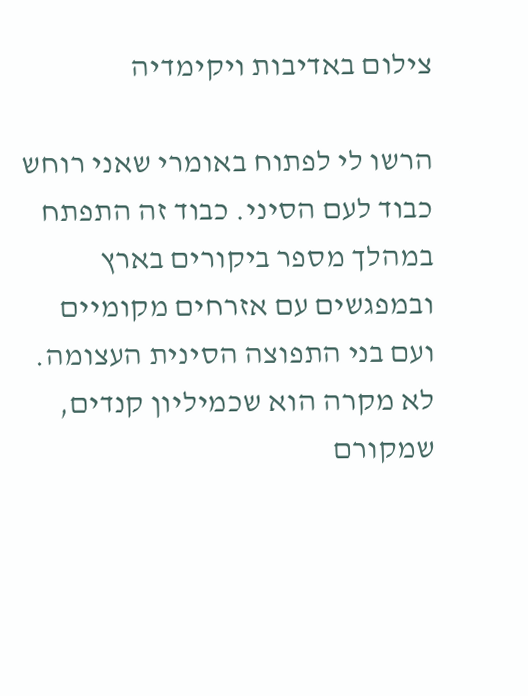צילום באדיבות ויקימדיה

הרשו לי לפתוח באומרי שאני רוחש כבוד לעם הסיני. כבוד זה התפתח במהלך מספר ביקורים בארץ ובמפגשים עם אזרחים מקומיים ועם בני התפוצה הסינית העצומה. לא מקרה הוא שכמיליון קנדים, שמקורם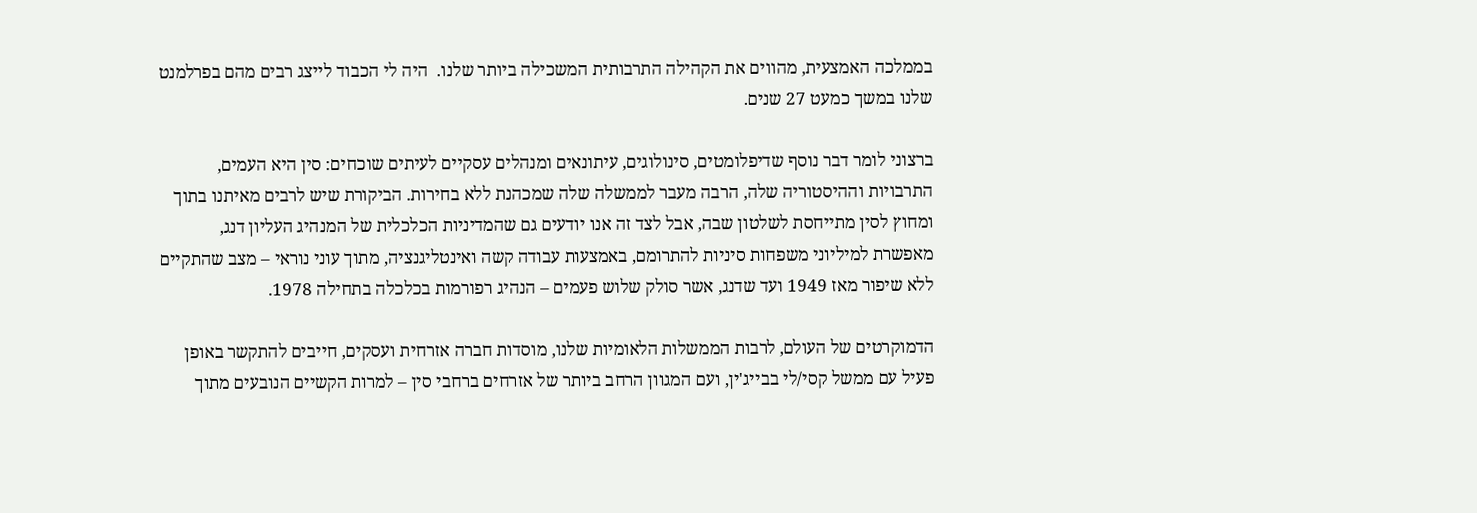בממלכה האמצעית, מהווים את הקהילה התרבותית המשכילה ביותר שלנו.  היה לי הכבוד לייצג רבים מהם בפרלמנט שלנו במשך כמעט 27 שנים.

ברצוני לומר דבר נוסף שדיפלומטים, סינולוגים, עיתונאים ומנהלים עסקיים לעיתים שוכחים: סין היא העמים, התרבויות וההיסטוריה שלה, הרבה מעבר לממשלה שלה שמכהנת ללא בחירות. הביקורת שיש לרבים מאיתנו בתוך ומחוץ לסין מתייחסת לשלטון שבה, אבל לצד זה אנו יודעים גם שהמדיניות הכלכלית של המנהיג העליון דנג, מאפשרת למיליוני משפחות סיניות להתרומם, באמצעות עבודה קשה ואינטליגנציה, מתוך עוני נוראי – מצב שהתקיים ללא שיפור מאז 1949 ועד שדנג, אשר סולק שלוש פעמים – הנהיג רפורמות בכלכלה בתחילה 1978.

הדמוקרטים של העולם, לרבות הממשלות הלאומיות שלנו, מוסדות חברה אזרחית ועסקים, חייבים להתקשר באופן פעיל עם ממשל קסי/לי בבייג'ין, ועם המגוון הרחב ביותר של אזרחים ברחבי סין – למרות הקשיים הנובעים מתוך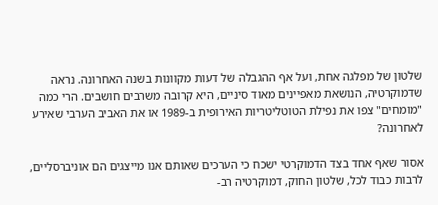שלטון של מפלגה אחת, ועל אף ההגבלה של דעות מקוונות בשנה האחרונה. נראה שדמוקרטיה, הנושאת מאפיינים מאוד סיניים, היא קרובה משרבים חושבים. הרי כמה "מומחים" צפו את נפילת הטוטליטריות האירופית ב-1989 או את האביב הערבי שאירע לאחרונה?

אסור שאף אחד בצד הדמוקרטי ישכח כי הערכים שאותם אנו מייצגים הם אוניברסליים, לרבות כבוד לכל, שלטון החוק, דמוקרטיה רב-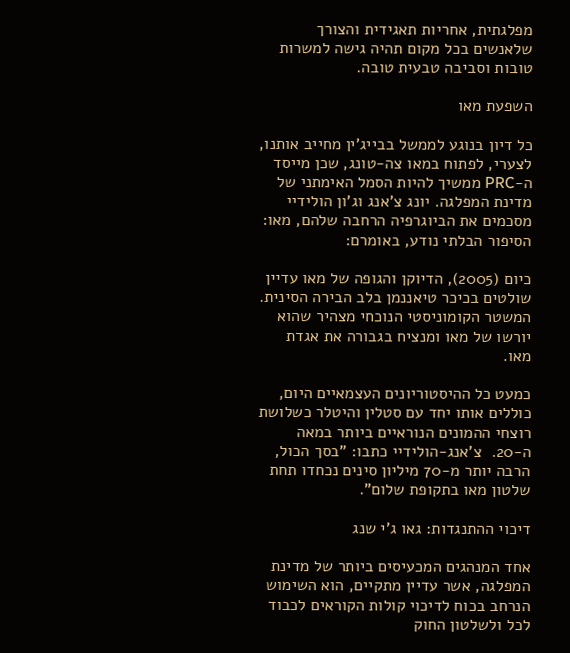מפלגתית, אחריות תאגידית והצורך שלאנשים בכל מקום תהיה גישה למשרות טובות וסביבה טבעית טובה.

השפעת מאו

כל דיון בנוגע לממשל בבייג'ין מחייב אותנו, לצערי, לפתוח במאו צה-טונג, שכן מייסד ה-PRC ממשיך להיות הסמל האימתני של מדינת המפלגה. יונג צ'אנג וג'ון הולידיי מסכמים את הביוגרפיה הרחבה שלהם, מאו: הסיפור הבלתי נודע, באומרם:

כיום (2005), הדיוקן והגופה של מאו עדיין שולטים בכיכר טיאננמן בלב הבירה הסינית. המשטר הקומוניסטי הנוכחי מצהיר שהוא יורשו של מאו ומנציח בגבורה את אגדת מאו.

כמעט כל ההיסטוריונים העצמאיים היום, כוללים אותו יחד עם סטלין והיטלר כשלושת רוצחי ההמונים הנוראיים ביותר במאה ה-20.  צ'אנג-הולידיי כתבו: "בסך הכול, הרבה יותר מ-70 מיליון סינים נכחדו תחת שלטון מאו בתקופת שלום".

דיכוי ההתנגדות: גאו ג'י שנג

אחד המנהגים המכעיסים ביותר של מדינת המפלגה, אשר עדיין מתקיים, הוא השימוש הנרחב בכוח לדיכוי קולות הקוראים לכבוד לכל ולשלטון החוק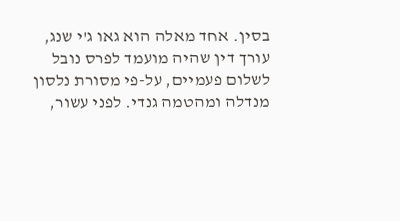בסין. אחד מאלה הוא גאו ג'י שנג, עורך דין שהיה מועמד לפרס נובל לשלום פעמיים, על-פי מסורת נלסון מנדלה ומהטמה גנדי. לפני עשור,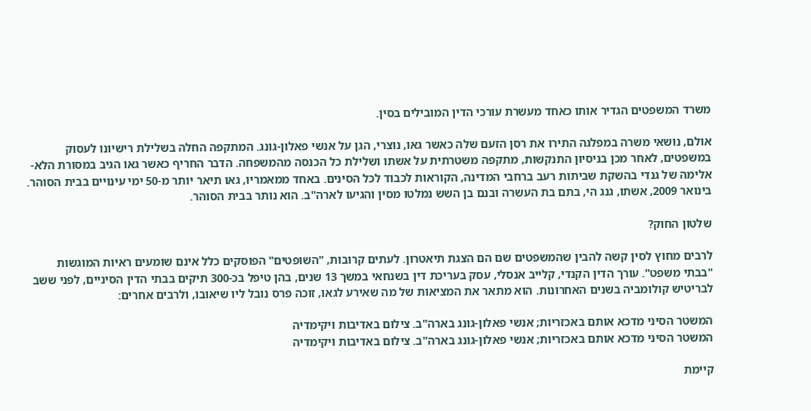משרד המשפטים הגדיר אותו כאחד מעשרת עורכי הדין המובילים בסין.

אולם, נושאי משרה במפלגה התירו את רסן הזעם שלה כאשר גאו, נוצרי, הגן על אנשי פאלון-גונג. המתקפה החלה בשלילת רישיונו לעסוק במשפטים, לאחר מכן בניסיון התנקשות, מתקפה משטרתית על אשתו ושלילת כל הכנסה מהמשפחה. הדבר החריף כאשר גאו הגיב במסורת הלא-אלימה של גנדי בהשקת שביתות רעב ברחבי המדינה, הקוראות לכבוד לכל הסינים. באחד ממאמריו, גאו תיאר יותר מ-50 ימי עינויים בבית הסוהר. בינואר 2009, אשתו, גנג הי, בתם בת העשרה ובנם בן השש נמלטו מסין והגיעו לארה"ב. הוא נותר בבית הסוהר.

שלטון החוק?

לרבים מחוץ לסין קשה להבין שהמשפטים שם הם הצגת תיאטרון. לעתים קרובות, "השופטים" הפוסקים כלל אינם שומעים ראיות המוגשות "בבתי משפט". עורך הדין הקנדי, קלייב אנסלי, עסק בעריכת דין בשנחאי במשך 13 שנים, בהן טיפל בכ-300 תיקים בבתי הדין הסיניים, לפני ששב לבריטיש קולומביה בשנים האחרונות. הוא מתאר את המציאות של מה שאירע לגאו, זוכה פרס נובל ליו שיאובו, ולרבים אחרים:

המשטר הסיני מדכא אותם באכזריות; אנשי פאלון-גונג בארה"ב. צילום באדיבות ויקימדיה
המשטר הסיני מדכא אותם באכזריות; אנשי פאלון-גונג בארה"ב. צילום באדיבות ויקימדיה

קיימת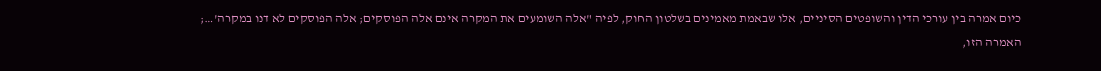כיום אמרה בין עורכי הדין והשופטים הסיניים, אלו שבאמת מאמינים בשלטון החוק, לפיה "אלה השומעים את המקרה אינם אלה הפוסקים; אלה הפוסקים לא דנו במקרה'…; האמרה הזו,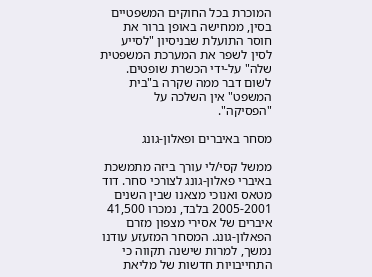המוכרת בכל החוקים המשפטיים בסין, ממחישה באופן ברור את חוסר התועלת שבניסיון "לסייע לסין לשפר את המערכת המשפטית שלה" על-ידי הכשרת שופטים. לשום דבר ממה שקרה ב"בית המשפט" אין השלכה על "הפסיקה".

מסחר באיברים ופאלון-גונג

ממשל קסי/לי עורך ביזה מתמשכת באיברי פאלון-גונג לצורכי סחר. דוד מטאס ואנוכי מצאנו שבין השנים 2005-2001 בלבד, נמכרו 41,500 איברים של אסירי מצפון מזרם הפאלון-גונג. המסחר המזעזע עודנו נמשך, למרות שישנה תקווה כי התחייבויות חדשות של מליאת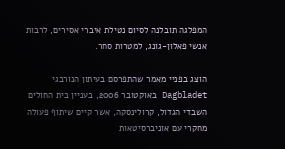המפלגה תובלנה לסיום נטילת איברי אסירים, לרבות אנשי פאלון-גונג, למטרות סחר.

הוצג בפניי מאמר שהתפרסם בעיתון הנורבגי Dagbladet באוקטובר 2006, בעניין בית החולים השבדי הגדול, קרולינסקה, אשר קיים שיתוף פעולה מחקרי עם אוניברסיטאות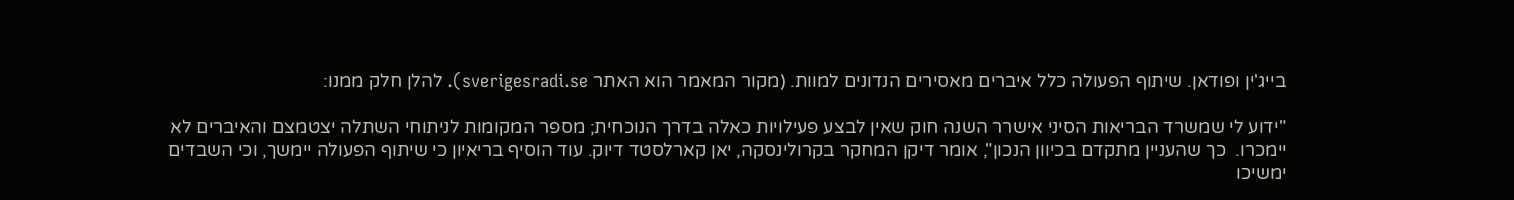בייג'ין ופודאן. שיתוף הפעולה כלל איברים מאסירים הנדונים למוות. (מקור המאמר הוא האתר sverigesradi.se). להלן חלק ממנו:

"ידוע לי שמשרד הבריאות הסיני אישרר השנה חוק שאין לבצע פעילויות כאלה בדרך הנוכחית; מספר המקומות לניתוחי השתלה יצטמצם והאיברים לא יימכרו.  כך שהעניין מתקדם בכיוון הנכון", אומר דיקן המחקר בקרולינסקה, יאן קארלסטד דיוק. עוד הוסיף בריאיון כי שיתוף הפעולה יימשך, וכי השבדים ימשיכו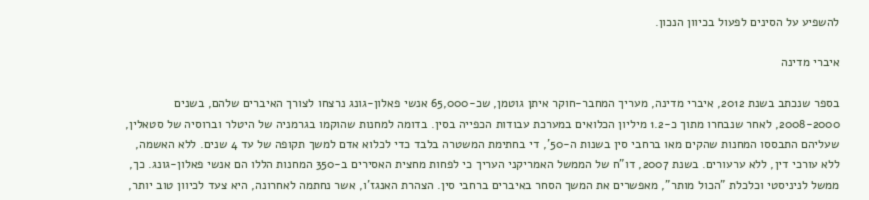להשפיע על הסינים לפעול בכיוון הנכון.

איברי מדינה

בספר שנכתב בשנת 2012, איברי מדינה, מעריך המחבר-חוקר איתן גוטמן, שכ-65,000 אנשי פאלון-גונג נרצחו לצורך האיברים שלהם, בשנים 2008-2000, לאחר שנבחרו מתוך כ-1.2 מיליון הכלואים במערכת עבודות הכפייה בסין. בדומה למחנות שהוקמו בגרמניה של היטלר וברוסיה של סטאלין, שעליהם התבססו המחנות שהקים מאו ברחבי סין בשנות ה-50', די בחתימת המשטרה בלבד כדי לכלוא אדם למשך תקופה של עד 4 שנים. ללא האשמה, ללא עורכי דין, ללא ערעורים. בשנת 2007, דו"ח של הממשל האמריקני העריך כי לפחות מחצית האסירים ב-350 המחנות הללו הם אנשי פאלון-גונג. כך, ממשל לניניסטי וכלכלת "הכול מותר", מאפשרים את המשך הסחר באיברים ברחבי סין. הצהרת האנגז'ו, אשר נחתמה לאחרונה, היא צעד לכיוון טוב יותר,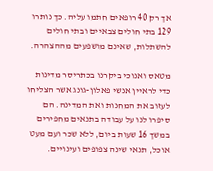אך רק 40 רופאים חתמו עליה. כך נותרו 129 בתי חולים צבאיים ובתי חולים להשתלות, שאינם מושפעים מההצהרה.

מטאס ואנוכי ביקרנו בכתריסר מדינות כדי לראיין אנשי פאלון-גונג אשר הצליחו לעזוב את המחנות ואת המדינה. הם סיפרו לנו על עבודה בתנאים מחפירים במשך 16 שעות ביום, ללא שכר ועם מעט אוכל, תנאי שינה צפופים ועינויים.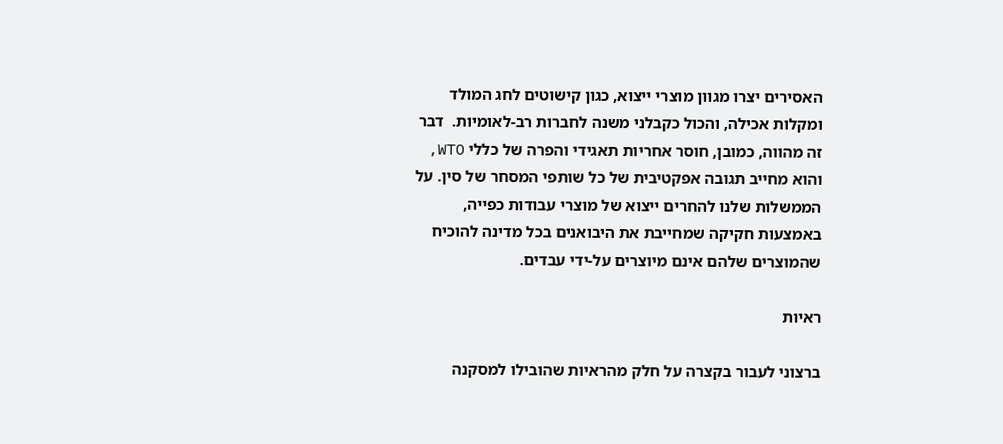האסירים יצרו מגוון מוצרי ייצוא, כגון קישוטים לחג המולד ומקלות אכילה, והכול כקבלני משנה לחברות רב-לאומיות.  דבר זה מהווה, כמובן, חוסר אחריות תאגידי והפרה של כללי WTO, והוא מחייב תגובה אפקטיבית של כל שותפי המסחר של סין. על הממשלות שלנו להחרים ייצוא של מוצרי עבודות כפייה, באמצעות חקיקה שמחייבת את היבואנים בכל מדינה להוכיח שהמוצרים שלהם אינם מיוצרים על-ידי עבדים.

ראיות

ברצוני לעבור בקצרה על חלק מהראיות שהובילו למסקנה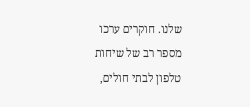שלנו. חוקרים ערכו מספר רב של שיחות טלפון לבתי חולים,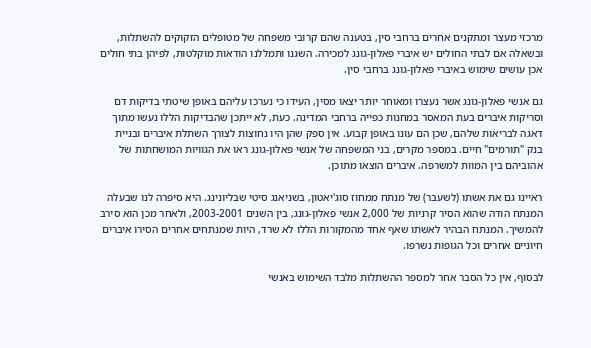מרכזי מעצר ומתקנים אחרים ברחבי סין, בטענה שהם קרובי משפחה של מטופלים הזקוקים להשתלות, ובשאלה אם לבתי החולים יש איברי פאלון-גונג למכירה. השגנו ותמללנו הודאות מוקלטות, לפיהן בתי חולים אכן עושים שימוש באיברי פאלון-גונג ברחבי סין.

גם אנשי פאלון-גונג אשר נעצרו ומאוחר יותר יצאו מסין, העידו כי נערכו עליהם באופן שיטתי בדיקות דם וסריקות איברים בעת המאסר במחנות כפייה ברחבי המדינה. כעת, לא ייתכן שהבדיקות הללו נעשו מתוך דאגה לבריאות שלהם, שכן הם עונו באופן קבוע. אין ספק שהן היו נחוצות לצורך השתלת איברים ובניית בנק "תורמים" חיים. במספר מקרים, בני המשפחה של אנשי פאלון-גונג ראו את הגוויות המושחתות של אהוביהם בין המוות למשרפה. איברים הוצאו מתוכן.

ראיינו גם את אשתו (לשעבר) של מנתח ממחוז סוג'יאטון, בשניאנג סיטי שבליונינג. היא סיפרה לנו שבעלה המנתח הודה שהוא הסיר קרניות של 2,000 אנשי פאלון-גונג, בין השנים 2003-2001, ולאחר מכן הוא סירב להמשיך. המנתח הבהיר לאשתו שאף אחד מהמקורות הללו לא שרד, היות שמנתחים אחרים הסירו איברים חיוניים אחרים וכל הגופות נשרפו.

לבסוף, אין כל הסבר אחר למספר ההשתלות מלבד השימוש באנשי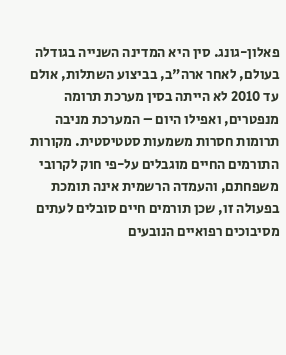פאלון-גונג. סין היא המדינה השנייה בגודלה בעולם, לאחר ארה"ב, בביצוע השתלות, אולם עד 2010 לא הייתה בסין מערכת תרומה מנפטרים, ואפילו היום – המערכת מניבה תרומות חסרות משמעות סטטיסטית. מקורות התורמים החיים מוגבלים על-פי חוק לקרובי משפחתם, והעמדה הרשמית אינה תומכת בפעולה זו, שכן תורמים חיים סובלים לעתים מסיבוכים רפואיים הנובעים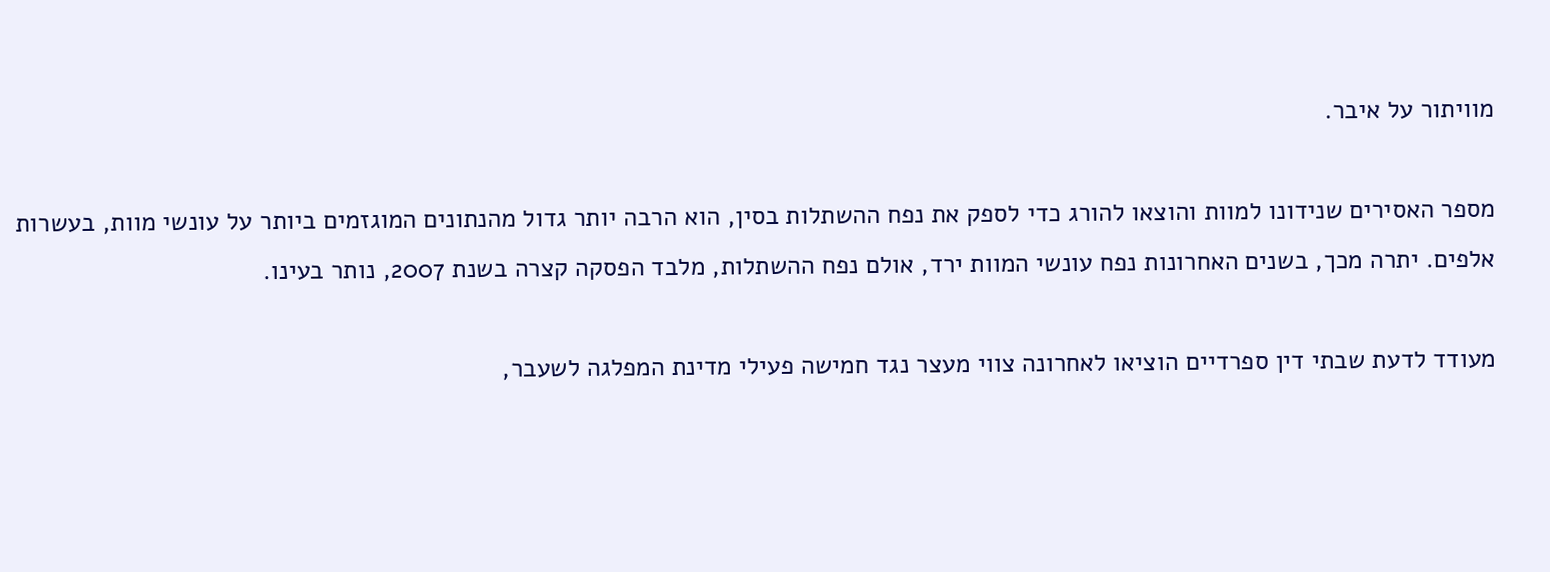מוויתור על איבר.

מספר האסירים שנידונו למוות והוצאו להורג כדי לספק את נפח ההשתלות בסין, הוא הרבה יותר גדול מהנתונים המוגזמים ביותר על עונשי מוות, בעשרות אלפים. יתרה מכך, בשנים האחרונות נפח עונשי המוות ירד, אולם נפח ההשתלות, מלבד הפסקה קצרה בשנת 2007, נותר בעינו.

מעודד לדעת שבתי דין ספרדיים הוציאו לאחרונה צווי מעצר נגד חמישה פעילי מדינת המפלגה לשעבר,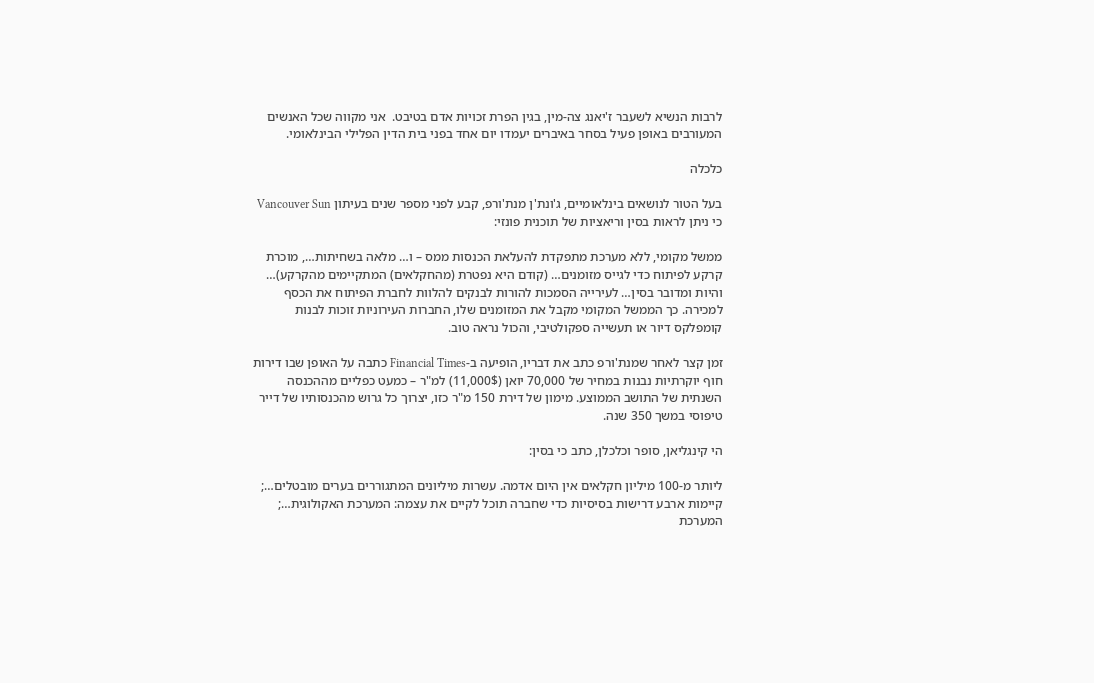לרבות הנשיא לשעבר ז'יאנג צה-מין, בגין הפרת זכויות אדם בטיבט.  אני מקווה שכל האנשים המעורבים באופן פעיל בסחר באיברים יעמדו יום אחד בפני בית הדין הפלילי הבינלאומי.

כלכלה

בעל הטור לנושאים בינלאומיים, ג'ונת'ן מנת'ורפ, קבע לפני מספר שנים בעיתון Vancouver Sun כי ניתן לראות בסין וריאציות של תוכנית פונזי:

ממשל מקומי, ללא מערכת מתפקדת להעלאת הכנסות ממס – ו… מלאה בשחיתות…, מוכרת קרקע לפיתוח כדי לגייס מזומנים… (קודם היא נפטרת (מהחקלאים) המתקיימים מהקרקע)… והיות ומדובר בסין… לעירייה הסמכות להורות לבנקים להלוות לחברת הפיתוח את הכסף למכירה. כך הממשל המקומי מקבל את המזומנים שלו, החברות העירוניות זוכות לבנות קומפלקס דיור או תעשייה ספקולטיבי, והכול נראה טוב.

זמן קצר לאחר שמנת'ורפ כתב את דבריו, הופיעה ב-Financial Times כתבה על האופן שבו דירות חוף יוקרתיות נבנות במחיר של 70,000 יואן (11,000$) למ"ר – כמעט כפליים מההכנסה השנתית של התושב הממוצע. מימון של דירת 150 מ"ר כזו, יצרוך כל גרוש מהכנסותיו של דייר טיפוסי במשך 350 שנה.

הי קינגליאן, סופר וכלכלן, כתב כי בסין:

ליותר מ-100 מיליון חקלאים אין היום אדמה. עשרות מיליונים המתגוררים בערים מובטלים…; קיימות ארבע דרישות בסיסיות כדי שחברה תוכל לקיים את עצמה: המערכת האקולוגית…; המערכת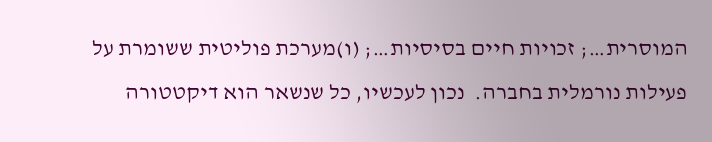המוסרית…; זכויות חיים בסיסיות…; (ו)מערכת פוליטית ששומרת על פעילות נורמלית בחברה.  נכון לעכשיו, כל שנשאר הוא דיקטטורה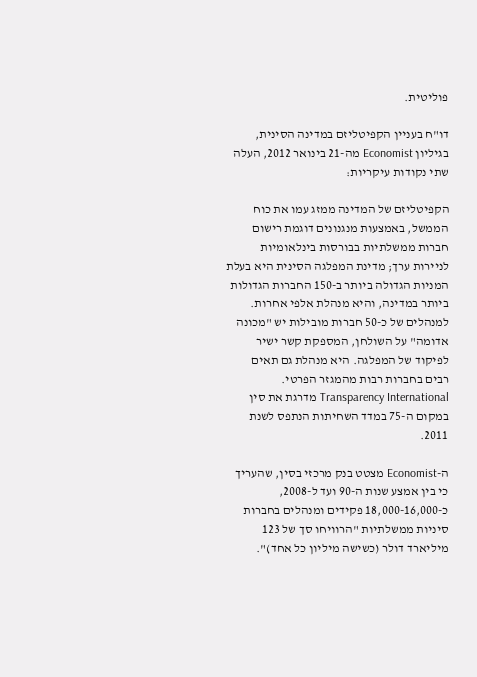פוליטית.

דו"ח בעניין הקפיטליזם במדינה הסינית, בגיליון Economist מה-21 בינואר 2012, העלה שתי נקודות עיקריות:

הקפיטליזם של המדינה ממזג עמו את כוח הממשל, באמצעות מנגנונים דוגמת רישום חברות ממשלתיות בבורסות בינלאומיות לניירות ערך; מדינת המפלגה הסינית היא בעלת המניות הגדולה ביותר ב-150 החברות הגדולות ביותר במדינה, והיא מנהלת אלפי אחרות. למנהלים של כ-50 חברות מובילות יש "מכונה אדומה" על השולחן, המספקת קשר ישיר לפיקוד של המפלגה. היא מנהלת גם תאים רבים בחברות רבות מהמגזר הפרטי. Transparency International מדרגת את סין במקום ה-75 במדד השחיתות הנתפס לשנת 2011.

ה-Economist מצטט בנק מרכזי בסין, שהעריך כי בין אמצע שנות ה-90 ועד ל-2008, כ-18,000-16,000 פקידים ומנהלים בחברות סיניות ממשלתיות "הרוויחו סך של 123 מיליארד דולר (כשישה מיליון כל אחד)".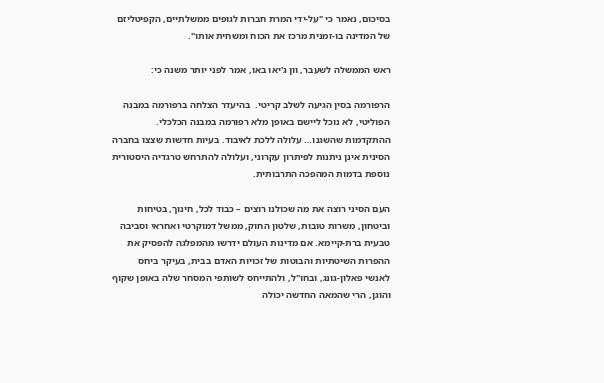בסיכום, נאמר כי "על-ידי המרת חברות לגופים ממשלתיים, הקפיטליזם של המדינה בו-זמנית מרכז את הכוח ומשחית אותו".

ראש הממשלה לשעבר, וון ג'יאו באו, אמר לפני יותר משנה כי:

הרפורמה בסין הגיעה לשלב קריטי.  בהיעדר הצלחה ברפורמה במבנה הפוליטי, לא נוכל ליישם באופן מלא רפורמה במבנה הכלכלי. ההתקדמות שהשגנו… עלולה ללכת לאיבוד. בעיות חדשות שצצו בחברה הסינית אינן ניתנות לפיתרון עקרוני, ועלולה להתרחש טרגדיה היסטורית נוספת בדמות המהפכה התרבותית.

העם הסיני רוצה את מה שכולנו רוצים – כבוד לכל, חינוך, בטיחות וביטחון, משרות טובות, שלטון החוק, ממשל דמוקרטי ואחראי וסביבה טבעית ברת-קיימא. אם מדינות העולם ידרשו מהמפלגה להפסיק את ההפרות השיטתיות והבוטות של זכויות האדם בבית, בעיקר ביחס לאנשי פאלון-גונג, ובחו"ל, ולהתייחס לשותפי המסחר שלה באופן שקוף והוגן, הרי שהמאה החדשה יכולה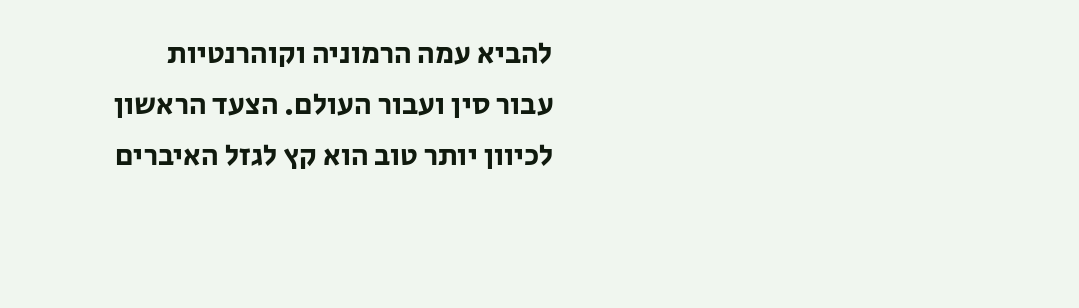להביא עמה הרמוניה וקוהרנטיות עבור סין ועבור העולם. הצעד הראשון לכיוון יותר טוב הוא קץ לגזל האיברים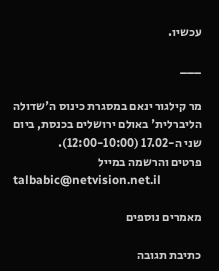עכשיו.

___

מר קילגור ינאם במסגרת כינוס ה'שדולה הליברלית' באולם ירושלים בכנסת, ביום שני ה-17.02 (12:00-10:00).
פרטים והרשמה במייל
talbabic@netvision.net.il

מאמרים נוספים

כתיבת תגובה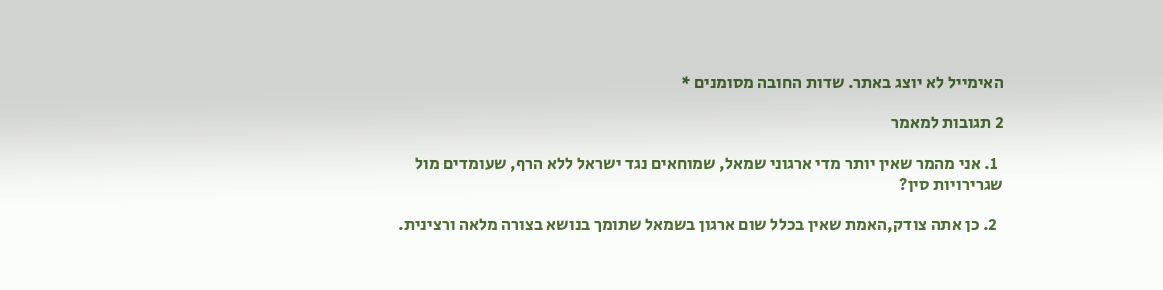האימייל לא יוצג באתר. שדות החובה מסומנים *

2 תגובות למאמר

  1. אני מהמר שאין יותר מדי ארגוני שמאל, שמוחאים נגד ישראל ללא הרף, שעומדים מול שגרירויות סין?

  2. כן אתה צודק,האמת שאין בכלל שום ארגון בשמאל שתומך בנושא בצורה מלאה ורצינית.